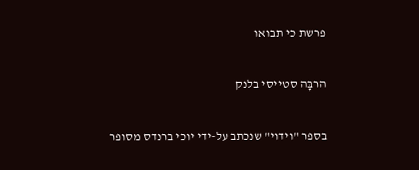פרשת כי תבואו

הרבָּה סטייסי בלנק

בספר "וידוי" שנכתב על-ידי יוכי ברנדס מסופר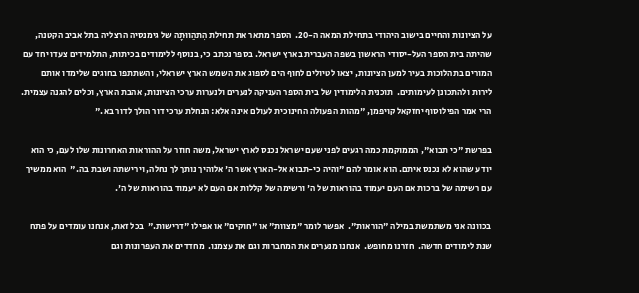על הציונות והחיים בישוב היהודי בתחילת המאה ה-20.  הספר מתאר את תחילת הִתהַווּתָה של גימנסיה הרצליה בתל אביב הקטנה, שהיתה בית הספר העל-יסודי הראשון בשפה העברית בארץ ישראל. בספר נכתב כי, בנוסף ללימודים בכיתות, התלמידים צעדו יחד עם המורים בתהלוכות בעיר למען הציונות, יצאו לטיולים לחוף הים לספוג את השמש הארץ ישראלי, והשתתפו בחוגים שלימדו אותם לירות ולהתכונן לעימותים.  תוכנית הלימודין של בית הספר העניקה לנערים ולנערות ערכי הציונות, אהבת הארץ, וכלים להגנה עצמית.  הרי אמר הפילוסוף יחזקאל קויפמן, "מהות הפעולה החינוכית לעולם אינה אלא: הנחלת ערכי דור הולך לדור בא."

בפרשת "כי תבוא", הממוקמת כמה רגעים לפני שעם ישראל נכנס לארץ ישראל, משה חוזר על ההוראות האחרונות שלו לעם, כי הוא יודע שהוא לא נכנס איתם. הוא אומר להם "והיה כי-תבוא אל-הארץ אשר ה' אלוהיך נותך לך נחלה, וירישתה ושבת בה."  הוא ממשיך עם רשימה של ברכות אם העם יעמוד בהוראות של ה' ורשימה של קללות אם העם לא יעמוד בהוראות של ה'.

בכוונה אני משתמשת במילה "הוראות".  אפשר לומר "מצוות" או "חוקים" או אפילו "דרישות."  בכל זאת, אנחנו עומדים על פתח שנת לימודים חדשה.  חזרנו מחופש.  אנחנו מנערים את המחברות וגם את עצמנו.  מחדדים את העפרונות וגם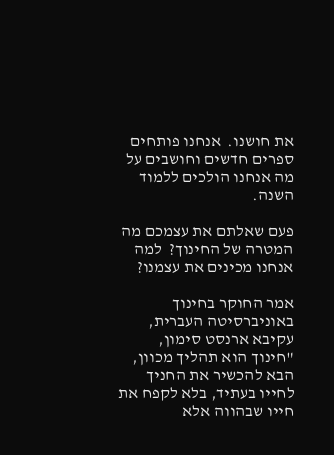את חושנו.  אנחנו פותחים ספרים חדשים וחושבים על מה אנחנו הולכים ללמוד השנה.

פעם שאלתם את עצמכם מה המטרה של החינוך?  למה אנחנו מכינים את עצמנו?

אמר החוקר בחינוך באוניברסיטה העברית, עקיבא ארנסט סימון, "חינוך הוא תהליך מכוון, הבא להכשיר את החניך לחייו בעתיד, בלא לקפח את חייו שבהווה אלא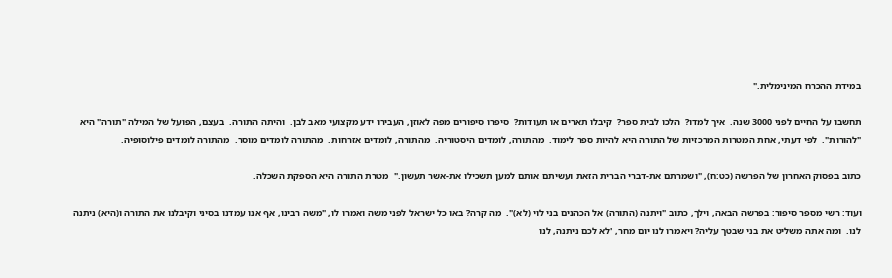במידת ההכרח המינימלית."

תחשבו על החיים לפני 3000 שנה.  איך למדו?  הלכו לבית ספר?  קיבלו תארים או תעודות?  סיפרו סיפורים מפה לאוזן, העבירו ידע מקצועי מאב לבן.  והיתה התורה.  בעצם, הפועל של המילה "תורה" היא "להורות".  לפי דעתי, אחת המטרות המרכזיות של התורה היא להיות ספר לימוד.  מהתורה, לומדים היסטוריה.  מהתורה, לומדים אזרחות.  מהתורה לומדים מוסר.  מהתורה לומדים פילוסופיה.

כתוב בפסוק האחרון של הפרשה (כט:ח), "ושמרתם את-דברי הברית הזאת ועשיתם אותם למען תשכילו את-אשר תעשון."  מטרת התורה היא הספקת השכלה.

ועוד: רשי מספר סיפור: בפרשה הבאה, וילך, כתוב "ויתנה (התורה) אל הכהנים בני לוי (לא)".  מה קרה? באו כל ישראל לפני משה ואמרו לו, "משה רבינו, אף אנו עמדנו בסיני וקיבלנו את התורה ו(היא) ניתנה לנו.  ומה אתה משליט את בני שבטך עליה? ויאמרו לנו יום מחר, 'לא לכם ניתנה, לנו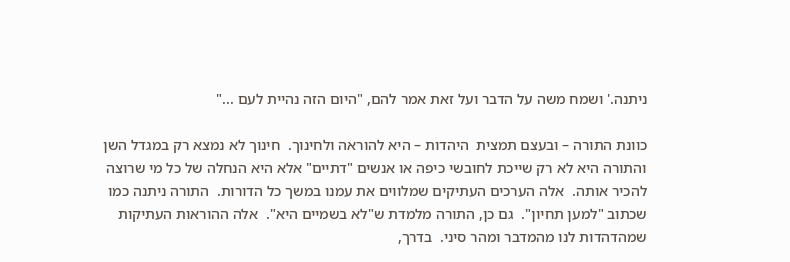ניתנה.' ושמח משה על הדבר ועל זאת אמר להם, "היום הזה נהיית לעם ..."

כוונת התורה – ובעצם תמצית  היהדות – היא להוראה ולחינוך.  חינוך לא נמצא רק במגדל השן והתורה היא לא רק שייכת לחובשי כיפה או אנשים "דתיים" אלא היא הנחלה של כל מי שרוצה להכיר אותה.  אלה הערכים העתיקים שמלווים את עמנו במשך כל הדורות.  התורה ניתנה כמו שכתוב "למען תחיון".  גם כן, התורה מלמדת ש"לא בשמיים היא".  אלה ההוראות העתיקות שמהדהדות לנו מהמדבר ומהר סיני.  בדרך,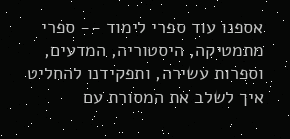אספנו עוד ספרי לימוד -- ספרי מתמטיקה, היסטוריה, המדעים, וספרות עשירה, ותפקידנו להחליט איך לשלב את המסורת עם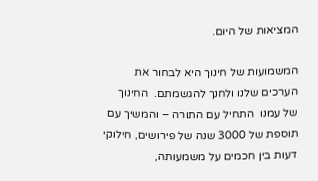המציאות של היום.

המשמועות של חינוך היא לבחור את הערכים שלנו ולחנך להגשמתם.  החינוך של עמנו  התחיל עם התורה – והמשיך עם תוספת של 3000 שנה של פירושים, חילוקי דעות בין חכמים על משמעותה,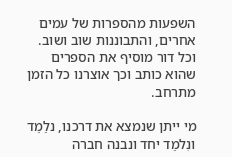השפעות מהספרות של עמים אחרים, והתבוננות שוב ושוב.  וכל דור מוסיף את הספרים שהוא כותב וכך אוצרנו כל הזמן מתרחב.

מי ייתן שנמצא את דרכנו, נלַמֵד ונִלמַד יחד ונבנה חברה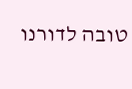טובה לדורנו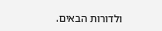ולדורות הבאים.